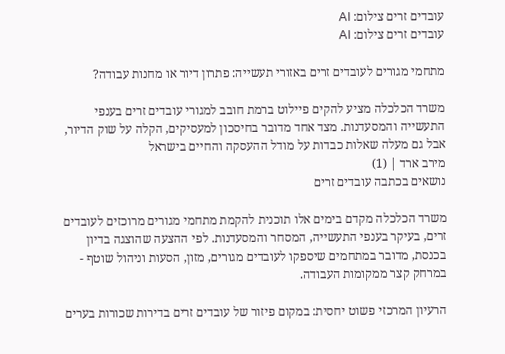עובדים זרים צילום: AI
עובדים זרים צילום: AI

מתחמי מגורים לעובדים זרים באזורי תעשייה: פתרון דיור או מחנות עבודה?

משרד הכלכלה מציע להקים פיילוט ברמת חובב למגורי עובדים זרים בענפי התעשייה והמסעדנות. מצד אחד מדובר בחיסכון למעסיקים, הקלה על שוק הדיור, אבל גם מעלה שאלות כבדות על מודל ההעסקה והחיים בישראל
מירב ארד | (1)
נושאים בכתבה עובדים זרים

משרד הכלכלה מקדם בימים אלו תוכנית להקמת מתחמי מגורים מרוכזים לעובדים זרים, בעיקר בענפי התעשייה, המסחר והמסעדנות. לפי ההצעה שהוצגה בדיון בכנסת, מדובר במתחמים שיספקו לעובדים מגורים, מזון, הסעות וניהול שוטף - במרחק קצר ממקומות העבודה.

הרעיון המרכזי פשוט יחסית: במקום פיזור של עובדים זרים בדירות שכורות בערים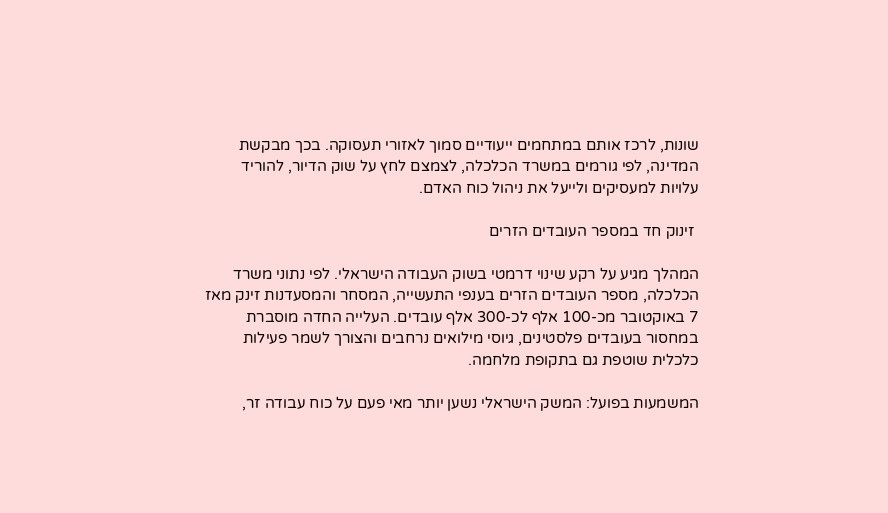שונות, לרכז אותם במתחמים ייעודיים סמוך לאזורי תעסוקה. בכך מבקשת המדינה, לפי גורמים במשרד הכלכלה, לצמצם לחץ על שוק הדיור, להוריד עלויות למעסיקים ולייעל את ניהול כוח האדם.

 זינוק חד במספר העובדים הזרים

המהלך מגיע על רקע שינוי דרמטי בשוק העבודה הישראלי. לפי נתוני משרד הכלכלה, מספר העובדים הזרים בענפי התעשייה, המסחר והמסעדנות זינק מאז 7 באוקטובר מכ-100 אלף לכ-300 אלף עובדים. העלייה החדה מוסברת במחסור בעובדים פלסטינים, גיוסי מילואים נרחבים והצורך לשמר פעילות כלכלית שוטפת גם בתקופת מלחמה.

המשמעות בפועל: המשק הישראלי נשען יותר מאי פעם על כוח עבודה זר,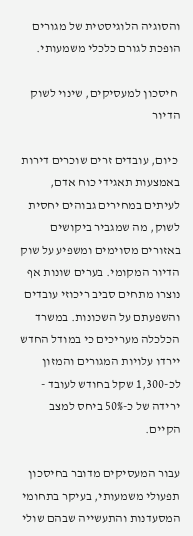והסוגיה הלוגיסטית של מגורים הופכת לגורם כלכלי משמעותי.

 חיסכון למעסיקים, שינוי לשוק הדיור

 כיום, עובדים זרים שוכרים דירות באמצעות תאגידי כוח אדם, לעיתים במחירים גבוהים יחסית לשוק, מה שמגביר ביקושים באזורים מסוימים ומשפיע על שוק הדיור המקומי. בערים שונות אף נוצרו מתחים סביב ריכוזי עובדים והשפעתם על השכונות. במשרד הכלכלה מעריכים כי במודל החדש יירדו עלויות המגורים והמזון לכ-1,300 שקל בחודש לעובד - ירידה של כ-50% ביחס למצב הקיים.

עבור המעסיקים מדובר בחיסכון תפעולי משמעותי, בעיקר בתחומי המסעדנות והתעשייה שבהם שולי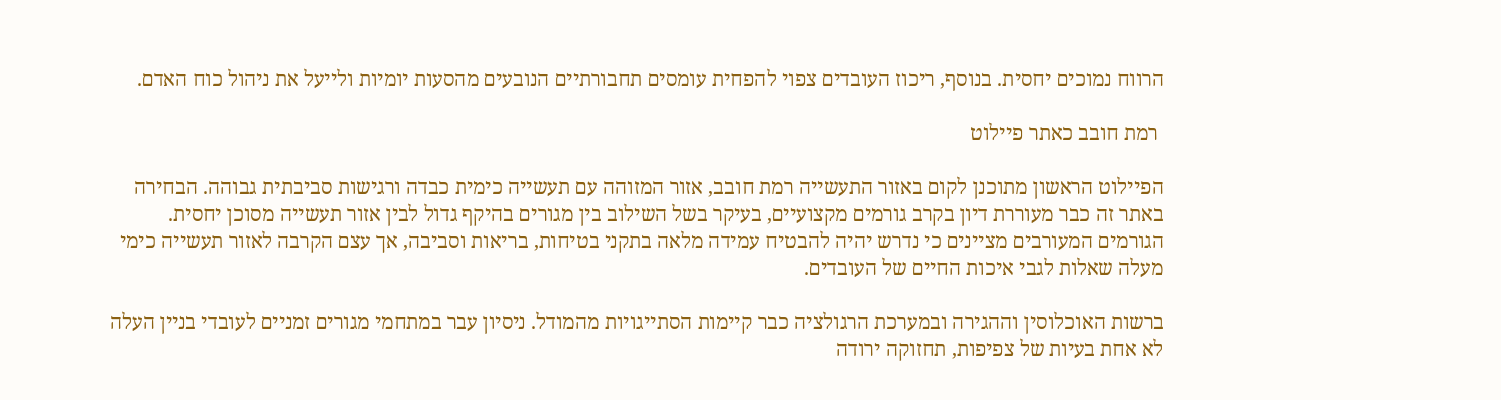הרווח נמוכים יחסית. בנוסף, ריכוז העובדים צפוי להפחית עומסים תחבורתיים הנובעים מהסעות יומיות ולייעל את ניהול כוח האדם.

 רמת חובב כאתר פיילוט

הפיילוט הראשון מתוכנן לקום באזור התעשייה רמת חובב, אזור המזוהה עם תעשייה כימית כבדה ורגישות סביבתית גבוהה. הבחירה באתר זה כבר מעוררת דיון בקרב גורמים מקצועיים, בעיקר בשל השילוב בין מגורים בהיקף גדול לבין אזור תעשייה מסוכן יחסית. הגורמים המעורבים מציינים כי נדרש יהיה להבטיח עמידה מלאה בתקני בטיחות, בריאות וסביבה, אך עצם הקרבה לאזור תעשייה כימי מעלה שאלות לגבי איכות החיים של העובדים.

ברשות האוכלוסין וההגירה ובמערכת הרגולציה כבר קיימות הסתייגויות מהמודל. ניסיון עבר במתחמי מגורים זמניים לעובדי בניין העלה לא אחת בעיות של צפיפות, תחזוקה ירודה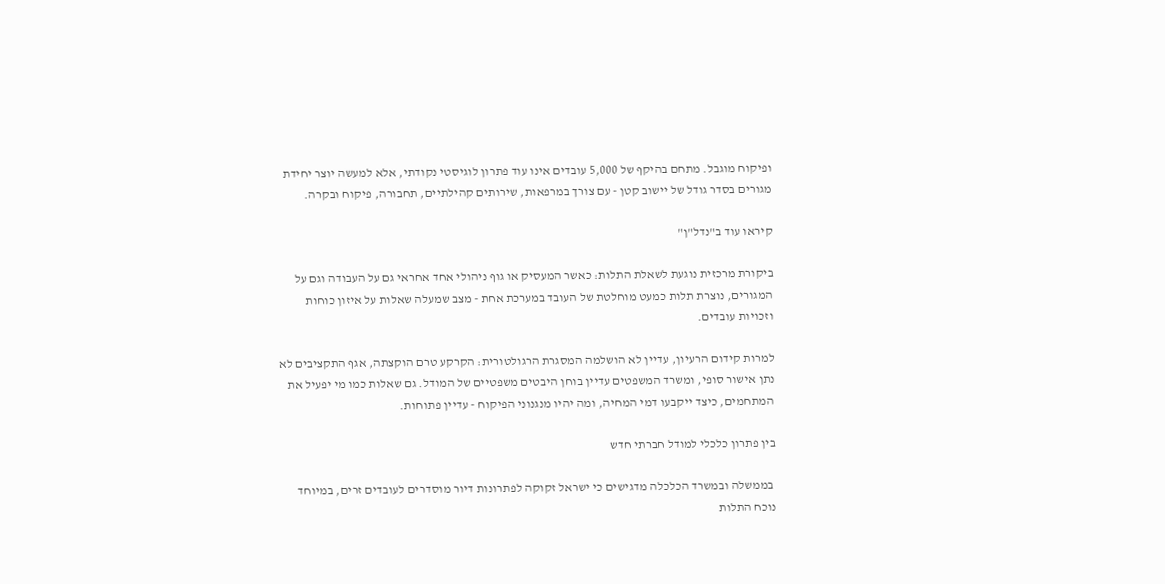ופיקוח מוגבל. מתחם בהיקף של 5,000 עובדים אינו עוד פתרון לוגיסטי נקודתי, אלא למעשה יוצר יחידת מגורים בסדר גודל של יישוב קטן - עם צורך במרפאות, שירותים קהילתיים, תחבורה, פיקוח ובקרה.

קיראו עוד ב"נדל"ן"

ביקורת מרכזית נוגעת לשאלת התלות: כאשר המעסיק או גוף ניהולי אחד אחראי גם על העבודה וגם על המגורים, נוצרת תלות כמעט מוחלטת של העובד במערכת אחת - מצב שמעלה שאלות על איזון כוחות וזכויות עובדים.

למרות קידום הרעיון, עדיין לא הושלמה המסגרת הרגולטורית: הקרקע טרם הוקצתה, אגף התקציבים לא נתן אישור סופי, ומשרד המשפטים עדיין בוחן היבטים משפטיים של המודל. גם שאלות כמו מי יפעיל את המתחמים, כיצד ייקבעו דמי המחיה, ומה יהיו מנגנוני הפיקוח - עדיין פתוחות.

בין פתרון כלכלי למודל חברתי חדש

 בממשלה ובמשרד הכלכלה מדגישים כי ישראל זקוקה לפתרונות דיור מוסדרים לעובדים זרים, במיוחד נוכח התלות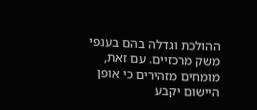ההולכת וגדלה בהם בענפי משק מרכזיים. עם זאת, מומחים מזהירים כי אופן היישום יקבע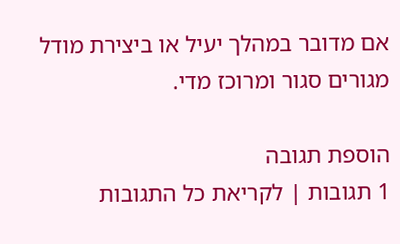אם מדובר במהלך יעיל או ביצירת מודל מגורים סגור ומרוכז מדי.

הוספת תגובה
1 תגובות | לקריאת כל התגובות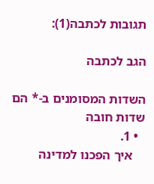תגובות לכתבה(1):

הגב לכתבה

השדות המסומנים ב-* הם שדות חובה
  • 1.
    איך הפכנו למדינה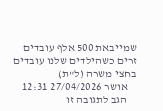שמייבאת 500 אלף עובדים זרים כשהילדים שלנו עובדים בחצי משרה (ל"ת)
    אושר 27/04/2026 12:31
    הגב לתגובה זו